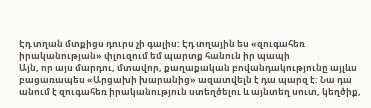Էդ տղան մտքիցս դուրս չի գալիս: Էդ տղային ես «զուգահեռ իրականության» փլուզում եմ պարտք հանուն իր պապի
Այն, որ այս մարդու, մտավոր, քաղաքական բովանդակությունը այլևս բացառապես «Արցախի խարանից» ազատվելն է դա պարզ է: Նա դա անում է զուգահեռ իրականություն ստեղծելու և այնտեղ սուտ, կեղծիք,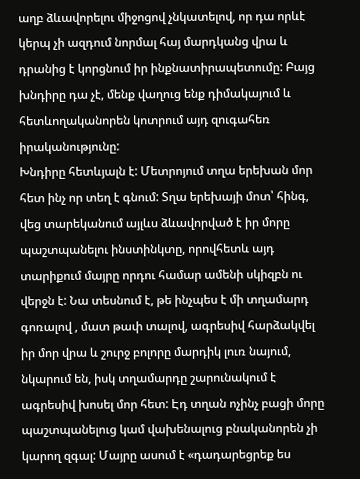աղբ ձևավորելու միջոցով չնկատելով, որ դա որևէ կերպ չի ազդում նորմալ հայ մարդկանց վրա և դրանից է կորցնում իր ինքնատիրապետումը: Բայց խնդիրը դա չէ, մենք վաղուց ենք դիմակայում և հետևողականորեն կոտրում այդ զուգահեռ իրականությունը:
Խնդիրը հետևյալն է: Մետրոյում տղա երեխան մոր հետ ինչ որ տեղ է գնում: Տղա երեխայի մոտ՝ հինգ, վեց տարեկանում այլևս ձևավորված է իր մորը պաշտպանելու ինստինկտը, որովհետև այդ տարիքում մայրը որդու համար ամենի սկիզբն ու վերջն է: Նա տեսնում է, թե ինչպես է մի տղամարդ գոռալով , մատ թափ տալով, ագրեսիվ հարձակվել իր մոր վրա և շուրջ բոլորը մարդիկ լուռ նայում, նկարում են, իսկ տղամարդը շարունակում է ագրեսիվ խոսել մոր հետ: Էդ տղան ոչինչ բացի մորը պաշտպանելուց կամ վախենալուց բնականորեն չի կարող զգալ: Մայրը ասում է «դադարեցրեք ես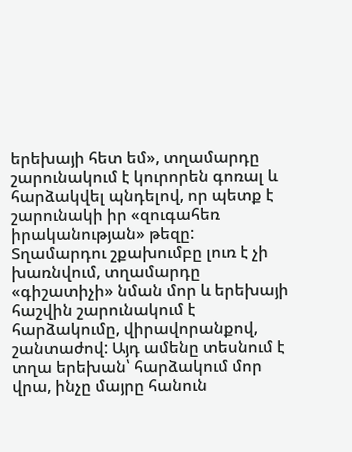երեխայի հետ եմ», տղամարդը շարունակում է կուրորեն գոռալ և հարձակվել պնդելով, որ պետք է շարունակի իր «զուգահեռ իրականության» թեզը: Տղամարդու շքախումբը լուռ է չի խառնվում, տղամարդը «գիշատիչի» նման մոր և երեխայի հաշվին շարունակում է հարձակումը, վիրավորանքով, շանտաժով: Այդ ամենը տեսնում է տղա երեխան՝ հարձակում մոր վրա, ինչը մայրը հանուն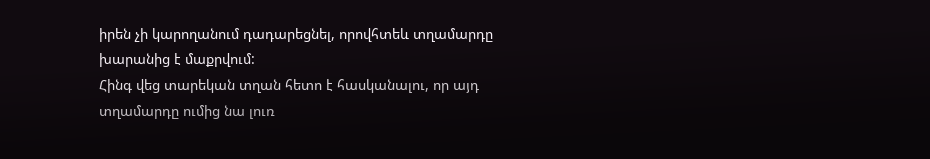իրեն չի կարողանում դադարեցնել, որովհտեև տղամարդը խարանից է մաքրվում:
Հինգ վեց տարեկան տղան հետո է հասկանալու, որ այդ տղամարդը ումից նա լուռ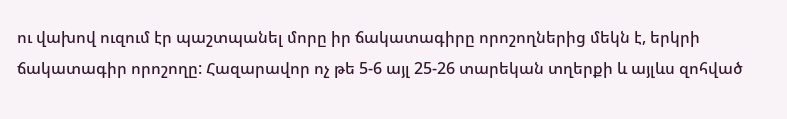ու վախով ուզում էր պաշտպանել մորը իր ճակատագիրը որոշողներից մեկն է, երկրի ճակատագիր որոշողը: Հազարավոր ոչ թե 5-6 այլ 25-26 տարեկան տղերքի և այլևս զոհված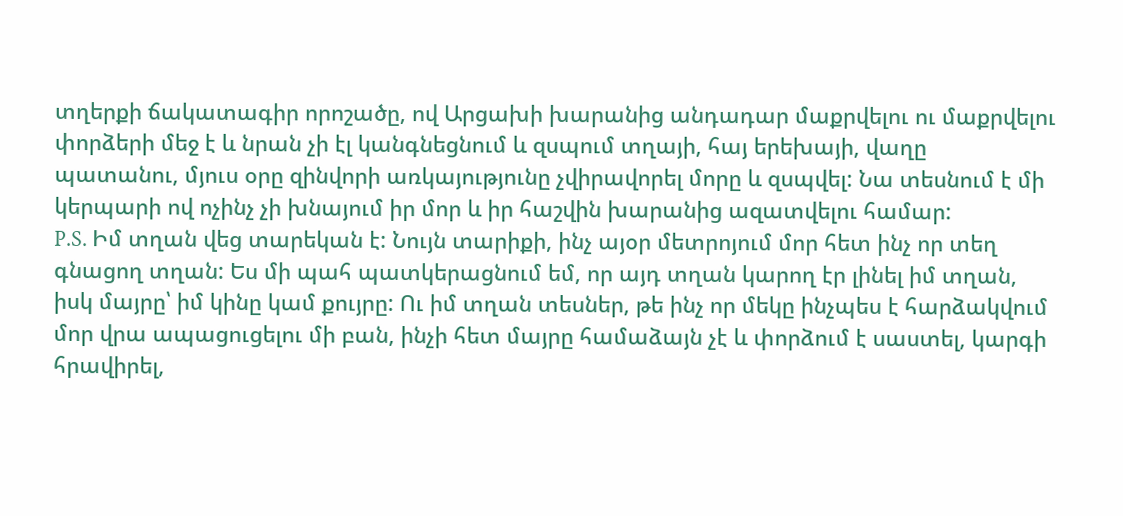տղերքի ճակատագիր որոշածը, ով Արցախի խարանից անդադար մաքրվելու ու մաքրվելու փորձերի մեջ է և նրան չի էլ կանգնեցնում և զսպում տղայի, հայ երեխայի, վաղը պատանու, մյուս օրը զինվորի առկայությունը չվիրավորել մորը և զսպվել: Նա տեսնում է մի կերպարի ով ոչինչ չի խնայում իր մոր և իր հաշվին խարանից ազատվելու համար:
P.S. Իմ տղան վեց տարեկան է: Նույն տարիքի, ինչ այօր մետրոյում մոր հետ ինչ որ տեղ գնացող տղան: Ես մի պահ պատկերացնում եմ, որ այդ տղան կարող էր լինել իմ տղան, իսկ մայրը՝ իմ կինը կամ քույրը: Ու իմ տղան տեսներ, թե ինչ որ մեկը ինչպես է հարձակվում մոր վրա ապացուցելու մի բան, ինչի հետ մայրը համաձայն չէ և փորձում է սաստել, կարգի հրավիրել,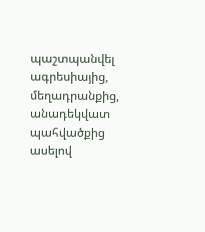պաշտպանվել ագրեսիայից, մեղադրանքից, անադեկվատ պահվածքից ասելով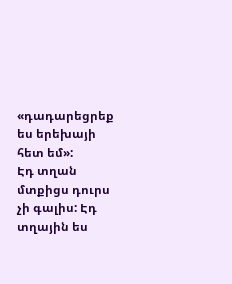«դադարեցրեք ես երեխայի հետ եմ»:
Էդ տղան մտքիցս դուրս չի գալիս: Էդ տղային ես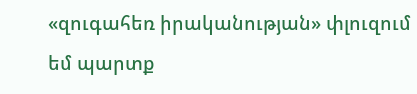«զուգահեռ իրականության» փլուզում եմ պարտք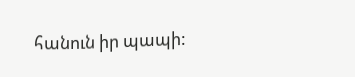հանուն իր պապի: